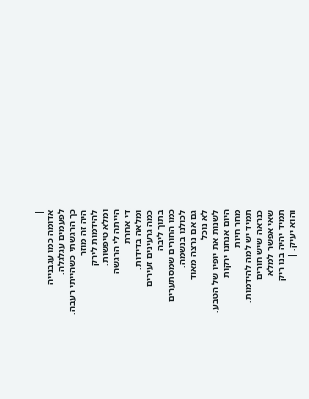|
אדומה כמו עגבנייה
לפעמים עגלגלה.
כך הרגשתי כשהייתי רעבה.
היה זה מוזר
להידמות לירק
ומלא טיפשות.
הייתה לי הרגשה
די אחרת
ומלאה בדידות.
כמה גרעינים זעירים
בתוך ליבה
כמו החורים שמסתערים
לכולנו בנשמה.
גם אם נרצה מאוד
לא נוכל
לשנות את יופיו של הטבע.
היום אנחנו ירקות
מחר חיות
תמיד יש למה להידמות.
כנראה שיש חורים
שאי אפשר למלא
תמיד יהיה בנו ריק
והוא יעיק. |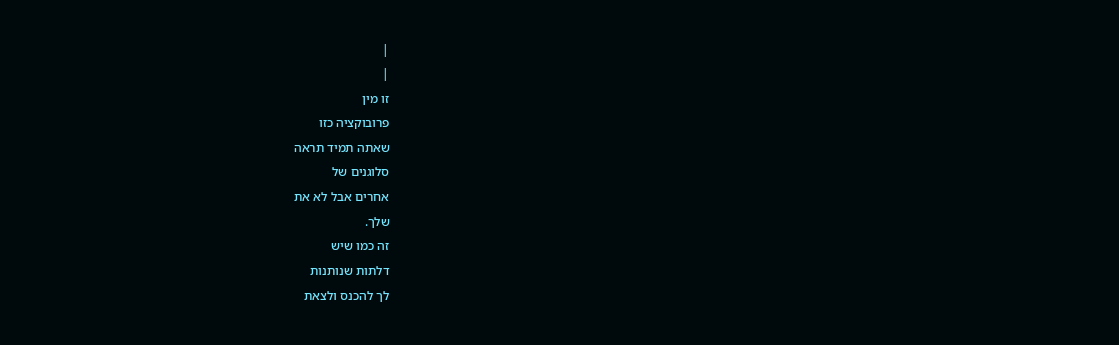|
|
זו מין
פרובוקציה כזו
שאתה תמיד תראה
סלוגנים של
אחרים אבל לא את
שלך.
זה כמו שיש
דלתות שנותנות
לך להכנס ולצאת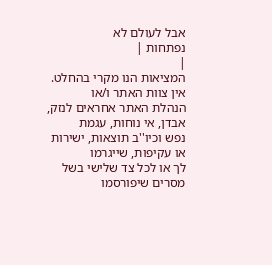אבל לעולם לא
נפתחות |
|
המציאות הנו מקרי בהחלט. אין צוות האתר ו/או
הנהלת האתר אחראים לנזק, אבדן, אי נוחות, עגמת
נפש וכיו''ב תוצאות, ישירות או עקיפות, שייגרמו
לך או לכל צד שלישי בשל מסרים שיפורסמו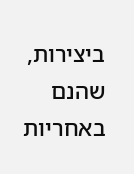ביצירות, שהנם באחריות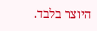היוצר בלבד.